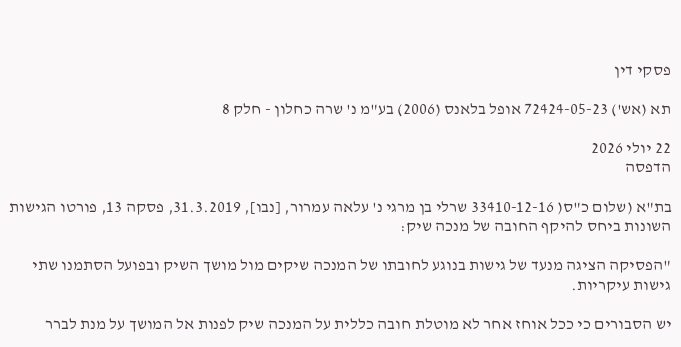פסקי דין

תא (אש') 72424-05-23 אופל בלאנס (2006) בע"מ נ' שרה כחלון - חלק 8

22 יולי 2026
הדפסה

בת"א (שלום כ"ס( 33410-12-16 שרלי בן מרגי נ' עלאה עמרור, [נבו], 31.3.2019, פסקה 13, פורטו הגישות השונות ביחס להיקף החובה של מנכה שיק:

"הפסיקה הציגה מנעד של גישות בנוגע לחובתו של המנכה שיקים מול מושך השיק ובפועל הסתמנו שתי גישות עיקריות.

יש הסבורים כי ככל אוחז אחר לא מוטלת חובה כללית על המנכה שיק לפנות אל המושך על מנת לברר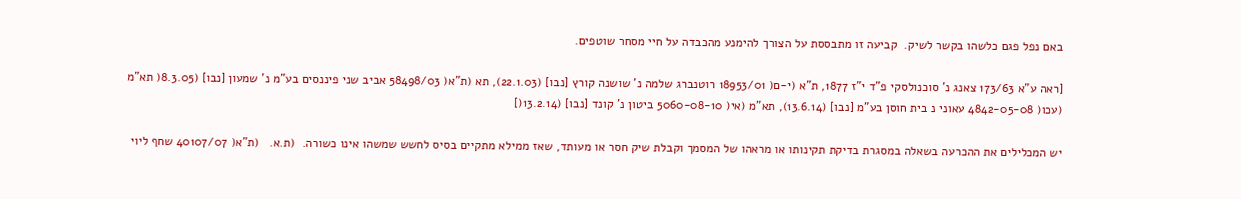באם נפל פגם כלשהו בקשר לשיק.  קביעה זו מתבססת על הצורך להימנע מהכבדה על חיי מסחר שוטפים.

[ראה ע"א 173/63 צאנג נ' סוכנולסקי פ"ד י"ז 1877, ת"א (י-ם( 18953/01 רוטנברג שלמה נ' שושנה קורץ [נבו] (22.1.03), תא (ת"א( 58498/03 אביב שני פיננסים בע"מ נ' שמעון [נבו] (8.3.05( תא"מ (עכו( 4842-05-08 עאוני נ בית חוסן בע"מ [נבו] (13.6.14), תא"מ (אי( 5060-08-10 ביטון נ' קונד [נבו] (13.2.14(]

יש המכלילים את ההכרעה בשאלה במסגרת בדיקת תקינותו או מראהו של המסמך וקבלת שיק חסר או מעותד, שאז ממילא מתקיים בסיס לחשש שמשהו אינו כשורה.  (ת.א.   (ת"א( 40107/07 שחף ליוי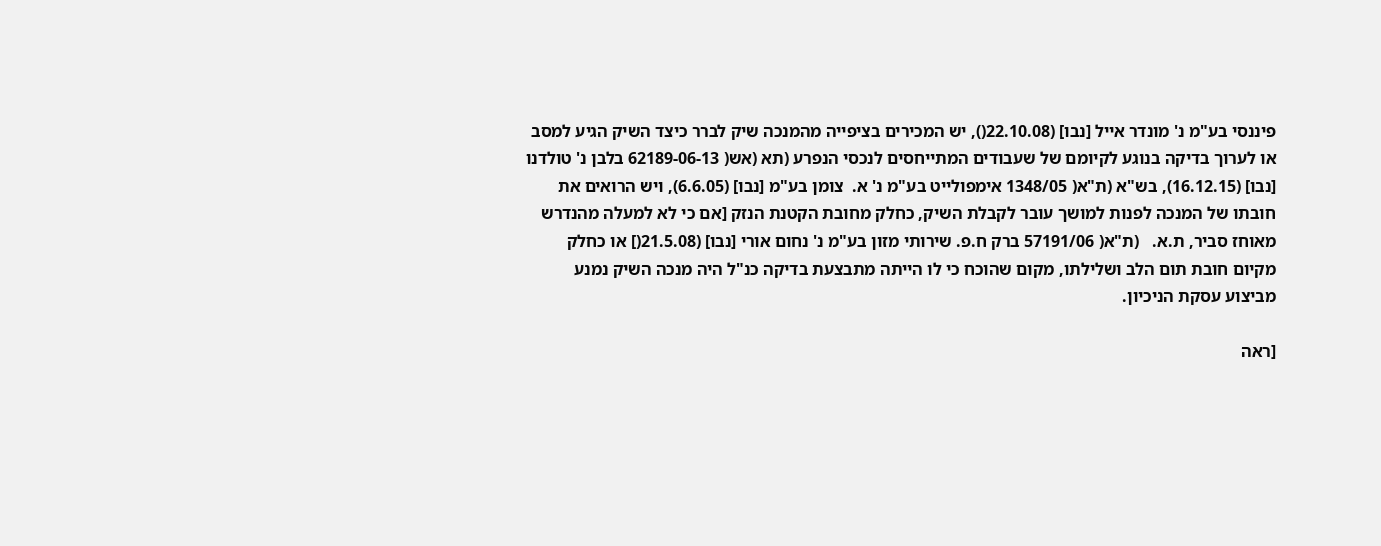פיננסי בע"מ נ' מונדר אייל [נבו] (22.10.08(), יש המכירים בציפייה מהמנכה שיק לברר כיצד השיק הגיע למסב או לערוך בדיקה בנוגע לקיומם של שעבודים המתייחסים לנכסי הנפרע (תא (אש( 62189-06-13 בלבן נ' טולדנו [נבו] (16.12.15), בש"א (ת"א( 1348/05 אימפולייט בע"מ נ' א.  צומן בע"מ [נבו] (6.6.05), ויש הרואים את חובתו של המנכה לפנות למושך עובר לקבלת השיק, כחלק מחובת הקטנת הנזק [אם כי לא למעלה מהנדרש מאוחז סביר, ת.א.   (ת"א( 57191/06 ברק ח.פ. שירותי מזון בע"מ נ' נחום אורי [נבו] (21.5.08(] או כחלק מקיום חובת תום הלב ושלילתו, מקום שהוכח כי לו הייתה מתבצעת בדיקה כנ"ל היה מנכה השיק נמנע מביצוע עסקת הניכיון.

[ראה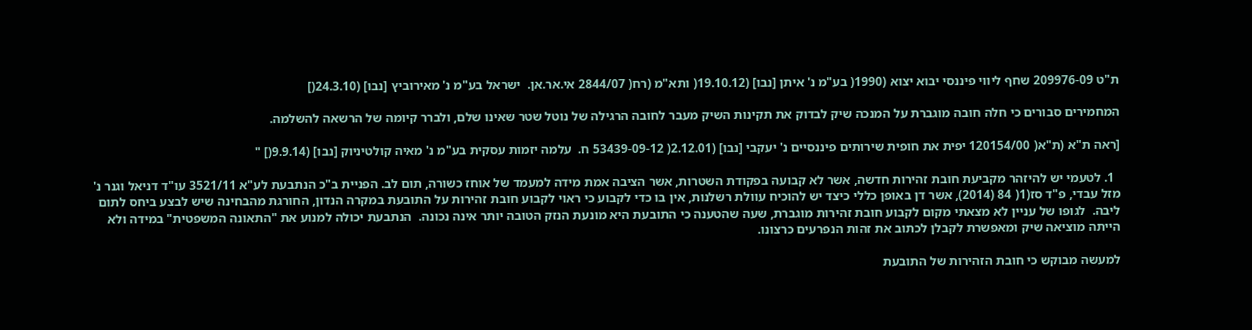ת"ט 209976-09 שחף ליווי פיננסי יבוא יצוא (1990( בע"מ נ' איתן [נבו] (19.10.12( ותא"מ (רח( 2844/07 אי.אר.אן.  ישראל בע"מ נ' מאירוביץ [נבו] (24.3.10(]

המחמירים סבורים כי חלה חובה מוגברת על המנכה שיק לבדוק את תקינות השיק מעבר לחובה הרגילה של נוטל שטר שאינו שלם, ולברר קיומה של הרשאה להשלמה.

[ראה ת"א (ת"א( 120154/00 יפית את חופית שירותים פיננסיים נ' יעקבי [נבו] (2.12.01( 53439-09-12 ח.  עלמה יזמות עסקית בע"מ נ' מאיה קולטיניוק [נבו] (9.9.14(] "

  1. לטעמי יש להיזהר מקביעת חובת זהירות חדשה, אשר לא קבועה בפקודת השטרות, אשר הציבה אמת מידה למעמד של אוחז כשורה, תום לב. הפניית ב"כ הנתבעת לע"א 3521/11 עו"ד דניאל וגנר נ' מזל עבדי, פ"ד סז(1( 84 (2014), אשר דן באופן כללי כיצד יש להוכיח עוולת רשלנות, אין בו כדי לקבוע כי ראוי לקבוע חובת זהירות על התובעת במקרה הנדון, החורגת מהבחינה שיש לבצע ביחס לתום ליבה.  לגופו של עניין לא מצאתי מקום לקבוע חובת זהירות מוגברת, שעה שהטענה כי התובעת היא מונעת הנזק הטובה יותר אינה נכונה.  הנתבעת יכולה למנוע את "התאונה המשפטית" במידה ולא הייתה מוציאה שיק ומאפשרת לקבלן לכתוב את זהות הנפרעים כרצונו.

למעשה מבוקש כי חובת הזהירות של התובעת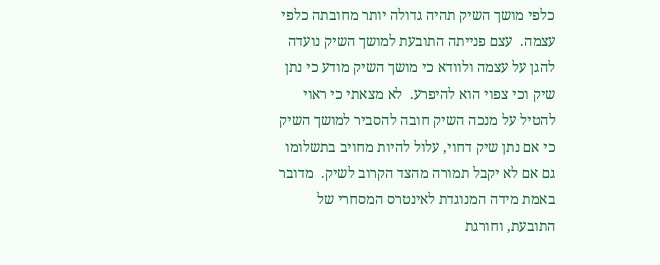כלפי מושך השיק תהיה גדולה יותר מחובתה כלפי עצמה.  עצם פנייתה התובעת למושך השיק נועדה להגן על עצמה ולוודא כי מושך השיק מודע כי נתן שיק וכי צפוי הוא להיפרע.  לא מצאתי כי ראוי להטיל על מנכה השיק חובה להסביר למושך השיק כי אם נתן שיק דחוי, עלול להיות מחויב בתשלומו גם אם לא יקבל תמורה מהצד הקרוב לשיק.  מדובר באמת מידה המנוגדת לאינטרס המסחרי של התובעת, וחורגת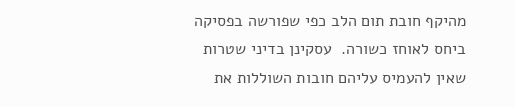מהיקף חובת תום הלב כפי שפורשה בפסיקה ביחס לאוחז כשורה.  עסקינן בדיני שטרות שאין להעמיס עליהם חובות השוללות את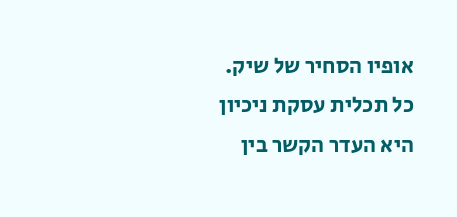אופיו הסחיר של שיק.  כל תכלית עסקת ניכיון היא העדר הקשר בין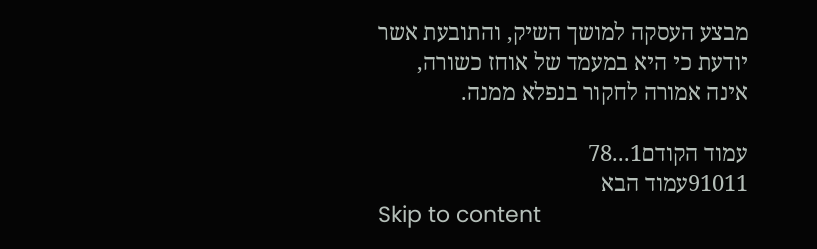מבצע העסקה למושך השיק, והתובעת אשר יודעת כי היא במעמד של אוחז כשורה, אינה אמורה לחקור בנפלא ממנה.

עמוד הקודם1...78
91011עמוד הבא
Skip to content